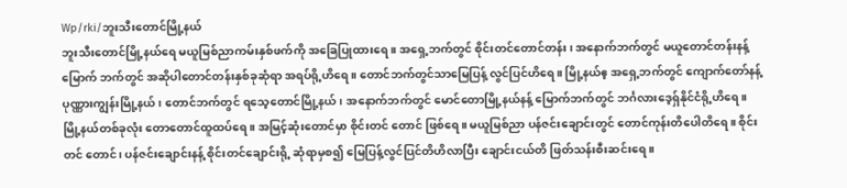Wp/rki/ဘူးသီးတောင်မြို့နယ်
ဘူးသီးတောင်မြို့နယ်ရေ မယူမြစ်ညာကမ်းနှစ်ဖက်ကို အခြေပြုထားရေ။ အရှေ့ဘက်တွင် စိုင်းတင်တောင်တန်း၊ အနောက်ဘက်တွင် မယူတောင်တန်းနန့် မြောက် ဘက်တွင် အဆိုပါတောင်တန်းနှစ်ခုဆုံရာ အရပ်ရို့ဟိရေ။ တောင်ဘက်တွင်သာမြေပြန့် လွင်ပြင်ဟိရေ။ မြို့နယ်ဧ့ အရှေ့ဘက်တွင် ကျောက်တော်နန့် ပုဏ္ဏားကျွန်းမြို့နယ်၊ တောင်ဘက်တွင် ရသေ့တောင်မြို့နယ်၊ အနောက်ဘက်တွင် မောင်တောမြို့နယ်နန့် မြောက်ဘက်တွင် ဘင်္ဂလားဒေ့ရှ်နိုင်ငံရို့ဟိရေ။
မြို့နယ်တစ်ခုလုံး တောတောင်ထူထပ်ရေ။ အမြင့်ဆုံးတောင်မှာ စိုင်းတင် တောင် ဖြစ်ရေ။ မယူမြစ်ညာ ပန်ဇင်းချောင်းတွင် တောင်ကုန်းတိပေါတိရေ။ စိုင်းတင် တောင်၊ ပန်ဇင်းချောင်းနန့် စိုင်းတင်ချောင်းရို့ ဆုံရာမှစ၍ မြေပြန့်လွင်ပြင်တိဟိလာပြီး ချောင်းငယ်တိ ဖြတ်သန်းစီးဆင်းရေ။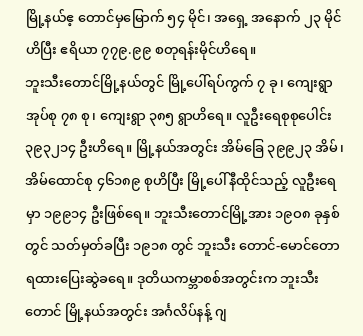မြို့နယ်ဧ့ တောင်မှမြောက် ၅၄ မိုင်၊ အရှေ့ အနောက် ၂၃ မိုင်ဟိပြီး ဧရိယာ ၇၇၉.၉၉ စတုရန်းမိုင်ဟိရေ။
ဘူးသီးတောင်မြို့နယ်တွင် မြို့ပေါ်ရပ်ကွက် ၇ ခု၊ ကျေးရွာအုပ်စု ၇၈ စု၊ ကျေးရွာ ၃၈၅ ရွာဟိရေ။ လူဦးရေစုစုပေါင်း ၃၉၃၂၁၄ ဦးဟိရေ။ မြို့နယ်အတွင်း အိမ်ခြေ ၃၉၉၂၃ အိမ်၊ အိမ်ထောင်စု ၄၆၁၈၉ စုဟိပြီး မြို့ပေါ်နီထိုင်သည့် လူဦးရေမှာ ၁၉၉၁၄ ဦးဖြစ်ရေ။ ဘူးသီးတောင်မြို့အား ၁၉ဝ၈ ခုနှစ်တွင် သတ်မှတ်ခပြီး ၁၉၁၈ တွင် ဘူးသီး တောင်-မောင်တော ရထားပြေးဆွဲခရေ။ ဒုတိယကမ္ဘာစစ်အတွင်းက ဘူးသီးတောင် မြို့နယ်အတွင်း အင်္ဂလိပ်နန့် ဂျ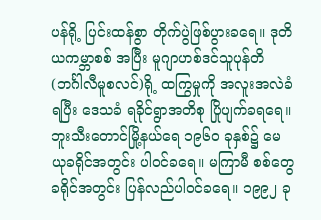ပန်ရို့ ပြင်းထန်စွာ တိုက်ပွဲဖြစ်ပွားခရေ။ ဒုတိယကမ္ဘာစစ် အပြီး မူဂျာဟစ်ဒင်သူပုန်တိ (ဘင်္ဂါလီမူစလင်)ရို့ ထကြွမှုကို အလူးအလဲခံရပြီး ဒေသခံ ရခိုင်ရွာအတိစု ပြိုပျက်ခရရေ။
ဘူးသီးတောင်မြို့နယ်ရေ ၁၉၆ဝ ခုနှစ်၌ မေယုခရိုင်အတွင်း ပါဝင်ခရေ။ မကြာမီ စစ်တွေခရိုင်အတွင်း ပြန်လည်ပါဝင်ခရေ။ ၁၉၉၂ ခု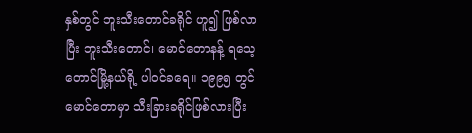နှစ်တွင် ဘူးသီးတောင်ခရိုင် ဟူ၍ ဖြစ်လာပြီး ဘူးသီးတောင်၊ မောင်တောနန့် ရသေ့တောင်မြို့နယ်ရို့ ပါဝင်ခရေ။ ၁၉၉၅ တွင် မောင်တောမှာ သီးခြားခရိုင်ဖြစ်လားပြီး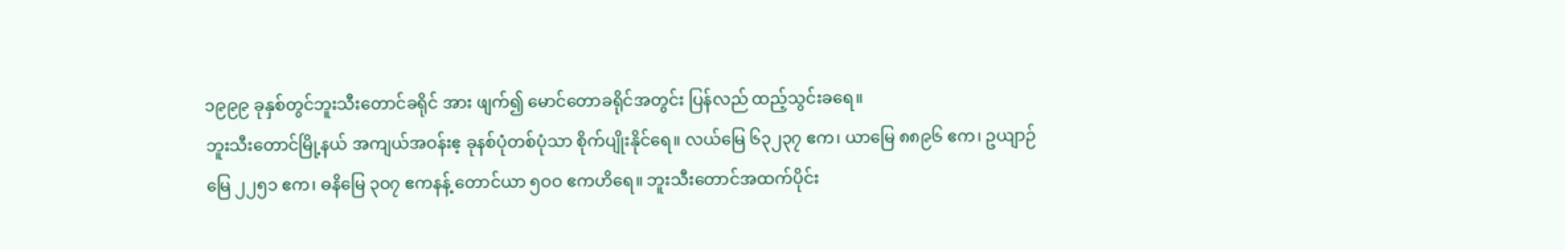၁၉၉၉ ခုနှစ်တွင်ဘူးသီးတောင်ခရိုင် အား ဖျက်၍ မောင်တောခရိုင်အတွင်း ပြန်လည် ထည့်သွင်းခရေ။
ဘူးသီးတောင်မြို့နယ် အကျယ်အဝန်းဧ့ ခုနစ်ပုံတစ်ပုံသာ စိုက်ပျိုးနိုင်ရေ။ လယ်မြေ ၆၃၂၃၇ ဧက၊ ယာမြေ ၈၈၉၆ ဧက၊ ဥယျာဉ်မြေ ၂၂၅၁ ဧက၊ ဓနိမြေ ၃ဝ၇ ဧကနန့် တောင်ယာ ၅ဝဝ ဧကဟိရေ။ ဘူးသီးတောင်အထက်ပိုင်း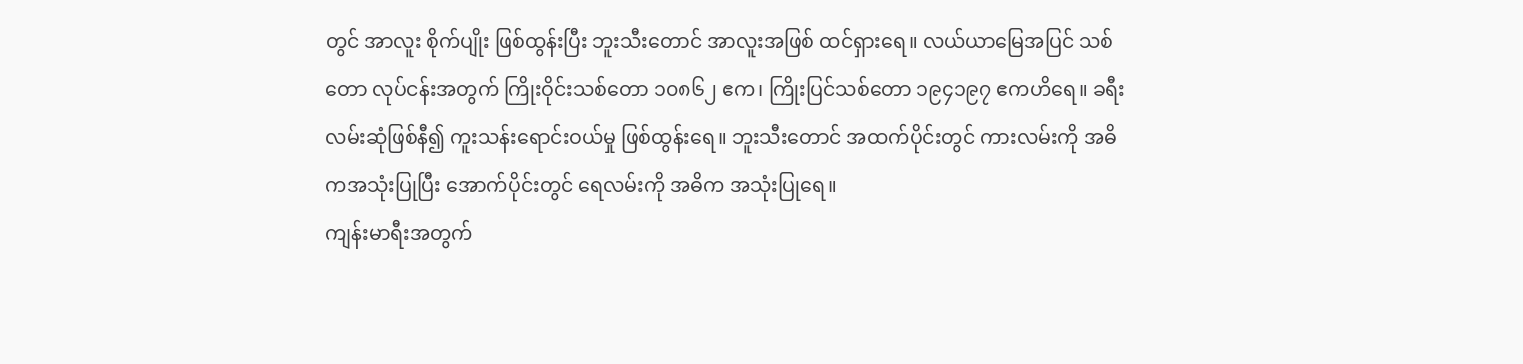တွင် အာလူး စိုက်ပျိုး ဖြစ်ထွန်းပြီး ဘူးသီးတောင် အာလူးအဖြစ် ထင်ရှားရေ။ လယ်ယာမြေအပြင် သစ်တော လုပ်ငန်းအတွက် ကြိုးဝိုင်းသစ်တော ၁၀၈၆၂ ဧက၊ ကြိုးပြင်သစ်တော ၁၉၄၁၉၇ ဧကဟိရေ။ ခရီးလမ်းဆုံဖြစ်နီ၍ ကူးသန်းရောင်းဝယ်မှု ဖြစ်ထွန်းရေ။ ဘူးသီးတောင် အထက်ပိုင်းတွင် ကားလမ်းကို အဓိကအသုံးပြုပြီး အောက်ပိုင်းတွင် ရေလမ်းကို အဓိက အသုံးပြုရေ။
ကျန်းမာရီးအတွက်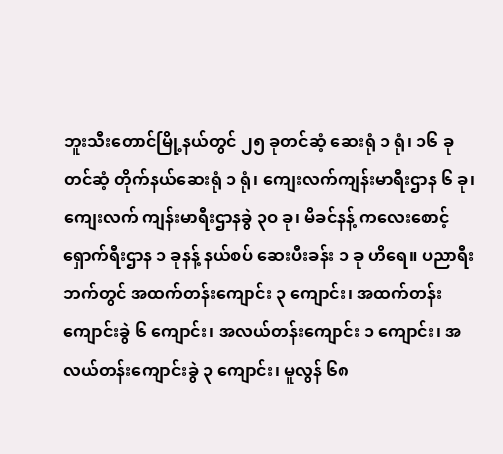ဘူးသီးတောင်မြို့နယ်တွင် ၂၅ ခုတင်ဆံ့ ဆေးရုံ ၁ ရုံ၊ ၁၆ ခုတင်ဆံ့ တိုက်နယ်ဆေးရုံ ၁ ရုံ၊ ကျေးလက်ကျန်းမာရီးဌာန ၆ ခု၊ ကျေးလက် ကျန်းမာရီးဌာနခွဲ ၃ဝ ခု၊ မိခင်နန့် ကလေးစောင့်ရှောက်ရီးဌာန ၁ ခုနန့် နယ်စပ် ဆေးပီးခန်း ၁ ခု ဟိရေ။ ပညာရီးဘက်တွင် အထက်တန်းကျောင်း ၃ ကျောင်း၊ အထက်တန်းကျောင်းခွဲ ၆ ကျောင်း၊ အလယ်တန်းကျောင်း ၁ ကျောင်း၊ အလယ်တန်းကျောင်းခွဲ ၃ ကျောင်း၊ မူလွန် ၆၈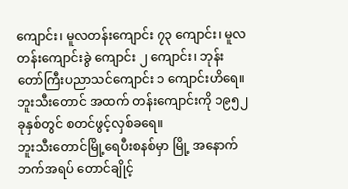ကျောင်း၊ မူလတန်းကျောင်း ၇၃ ကျောင်း၊ မူလတန်းကျောင်းခွဲ ကျောင်း ၂ ကျောင်း၊ ဘုန်းတော်ကြီးပညာသင်ကျောင်း ၁ ကျောင်းဟိရေ။ ဘူးသီးတောင် အထက် တန်းကျောင်းကို ၁၉၅၂ ခုနှစ်တွင် စတင်ဖွင့်လှစ်ခရေ။
ဘူးသီးတောင်မြို့ရေပီးစနစ်မှာ မြို့ အနောက်ဘက်အရပ် တောင်ချိုင့်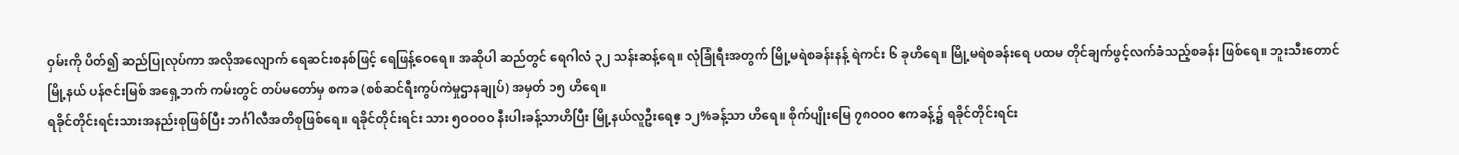ဝှမ်းကို ပိတ်၍ ဆည်ပြုလုပ်ကာ အလိုအလျောက် ရေဆင်းစနစ်ဖြင့် ရေဖြန့်ဝေရေ။ အဆိုပါ ဆည်တွင် ရေဂါလံ ၃၂ သန်းဆန့်ရေ။ လုံခြုံရီးအတွက် မြို့မရဲစခန်းနန့် ရဲကင်း ၆ ခုဟိရေ။ မြို့မရဲစခန်းရေ ပထမ တိုင်ချက်ဖွင့်လက်ခံသည့်စခန်း ဖြစ်ရေ။ ဘူးသီးတောင်မြို့နယ် ပန်ဇင်းမြစ် အရှေ့ဘက် ကမ်းတွင် တပ်မတော်မှ စကခ (စစ်ဆင်ရီးကွပ်ကဲမှုဌာနချုပ်) အမှတ် ၁၅ ဟိရေ။
ရခိုင်တိုင်းရင်းသားအနည်းစုဖြစ်ပြီး ဘင်္ဂါလီအတိစုဖြစ်ရေ။ ရခိုင်တိုင်းရင်း သား ၅ဝဝဝဝ နီးပါးခန့်သာဟိပြီး မြို့နယ်လူဦးရေဧ့ ၁၂%ခန့်သာ ဟိရေ။ စိုက်ပျိုးမြေ ၇၈ဝဝဝ ဧကခန့်၌ ရခိုင်တိုင်းရင်း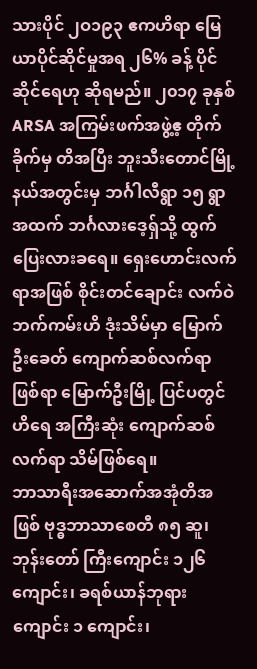သားပိုင် ၂ဝ၁၉၃ ဧကဟိရာ မြေယာပိုင်ဆိုင်မှုအရ ၂၆% ခန့် ပိုင်ဆိုင်ရေဟု ဆိုရမည်။ ၂၀၁၇ ခုနှစ် ARSA အကြမ်းဖက်အဖွဲ့ဧ့ တိုက်ခိုက်မှ တိအပြီး ဘူးသီးတောင်မြို့နယ်အတွင်းမှ ဘင်္ဂါလီရွာ ၁၅ ရွာအထက် ဘင်္ဂလားဒေ့ရှ်သို့ ထွက်ပြေးလားခရေ။ ရှေးဟောင်းလက်ရာအဖြစ် စိုင်းတင်ချောင်း လက်ဝဲဘက်ကမ်းဟိ ဒုံးသိမ်မှာ မြောက်ဦးခေတ် ကျောက်ဆစ်လက်ရာဖြစ်ရာ မြောက်ဦးမြို့ ပြင်ပတွင်ဟိရေ အကြီးဆုံး ကျောက်ဆစ်လက်ရာ သိမ်ဖြစ်ရေ။
ဘာသာရီးအဆောက်အအုံတိအဖြစ် ဗုဒ္ဓဘာသာစေတီ ၈၅ ဆူ၊ ဘုန်းတော် ကြီးကျောင်း ၁၂၆ ကျောင်း၊ ခရစ်ယာန်ဘုရားကျောင်း ၁ ကျောင်း၊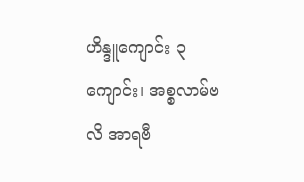ဟိန္ဒူကျောင်း ၃ ကျောင်း၊ အစ္စလာမ်ဗလိ အာရဗီ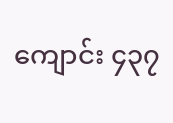ကျောင်း ၄၃၇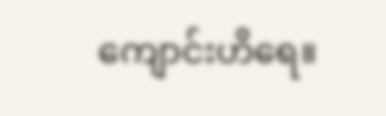ကျောင်းဟိရေ။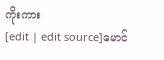ကိုးကား
[edit | edit source]မောင်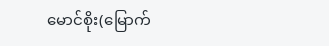မောင်စိုး(မြောက်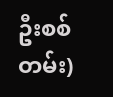ဦးစစ်တမ်း)